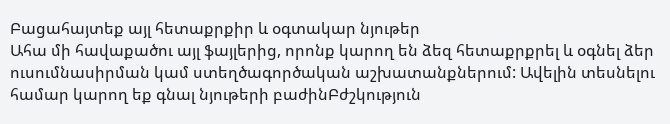Բացահայտեք այլ հետաքրքիր և օգտակար նյութեր
Ահա մի հավաքածու այլ ֆայլերից, որոնք կարող են ձեզ հետաքրքրել և օգնել ձեր ուսումնասիրման կամ ստեղծագործական աշխատանքներում: Ավելին տեսնելու համար կարող եք գնալ նյութերի բաժինԲժշկություն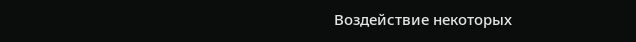Воздействие некоторых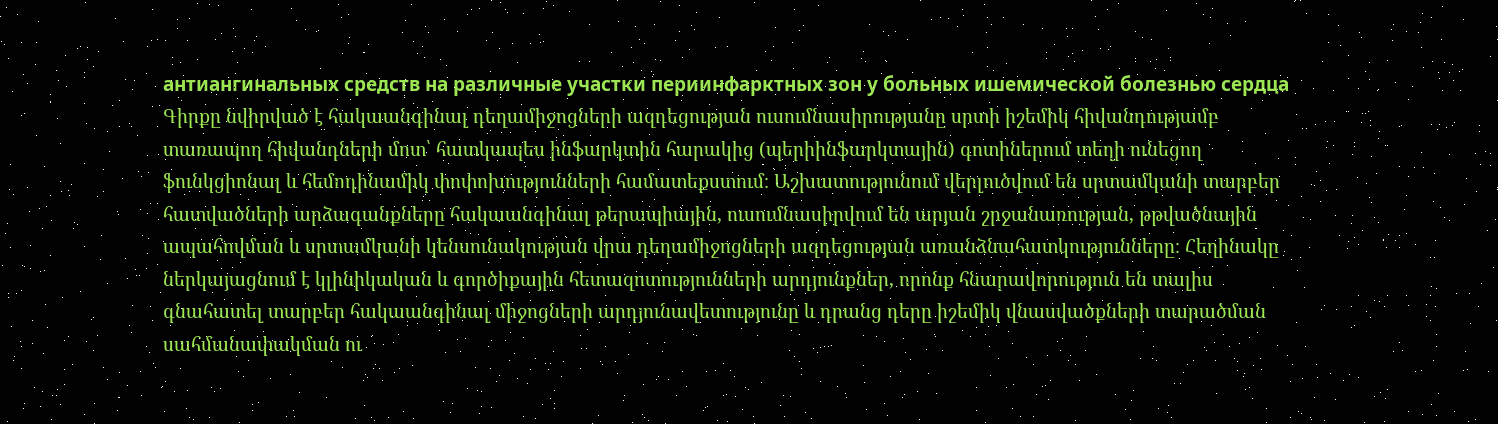антиангинальных средств на различные участки периинфарктных зон у больных ишемической болезнью сердца
Գիրքը նվիրված է հակաանգինալ դեղամիջոցների ազդեցության ուսումնասիրությանը սրտի իշեմիկ հիվանդությամբ տառապող հիվանդների մոտ՝ հատկապես ինֆարկտին հարակից (պերիինֆարկտային) գոտիներում տեղի ունեցող ֆունկցիոնալ և հեմոդինամիկ փոփոխությունների համատեքստում։ Աշխատությունում վերլուծվում են սրտամկանի տարբեր հատվածների արձագանքները հակաանգինալ թերապիային, ուսումնասիրվում են արյան շրջանառության, թթվածնային ապահովման և սրտամկանի կենսունակության վրա դեղամիջոցների ազդեցության առանձնահատկությունները։ Հեղինակը ներկայացնում է կլինիկական և գործիքային հետազոտությունների արդյունքներ, որոնք հնարավորություն են տալիս գնահատել տարբեր հակաանգինալ միջոցների արդյունավետությունը և դրանց դերը իշեմիկ վնասվածքների տարածման սահմանափակման ու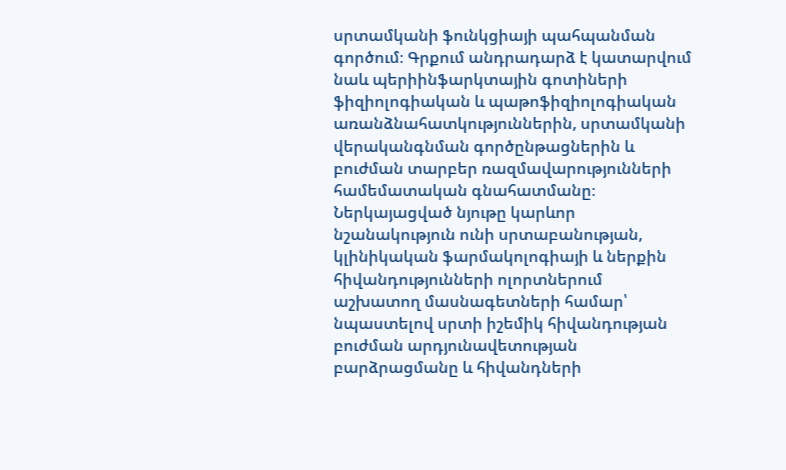սրտամկանի ֆունկցիայի պահպանման գործում։ Գրքում անդրադարձ է կատարվում նաև պերիինֆարկտային գոտիների ֆիզիոլոգիական և պաթոֆիզիոլոգիական առանձնահատկություններին, սրտամկանի վերականգնման գործընթացներին և բուժման տարբեր ռազմավարությունների համեմատական գնահատմանը։ Ներկայացված նյութը կարևոր նշանակություն ունի սրտաբանության, կլինիկական ֆարմակոլոգիայի և ներքին հիվանդությունների ոլորտներում աշխատող մասնագետների համար՝ նպաստելով սրտի իշեմիկ հիվանդության բուժման արդյունավետության բարձրացմանը և հիվանդների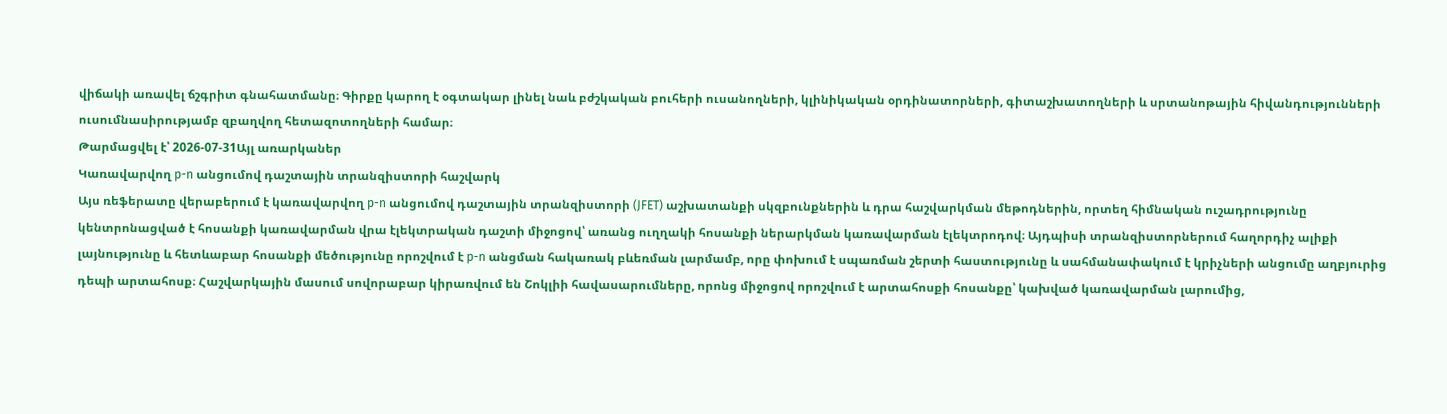վիճակի առավել ճշգրիտ գնահատմանը։ Գիրքը կարող է օգտակար լինել նաև բժշկական բուհերի ուսանողների, կլինիկական օրդինատորների, գիտաշխատողների և սրտանոթային հիվանդությունների ուսումնասիրությամբ զբաղվող հետազոտողների համար։
Թարմացվել է՝ 2026-07-31Այլ առարկաներ
Կառավարվող p-n անցումով դաշտային տրանզիստորի հաշվարկ
Այս ռեֆերատը վերաբերում է կառավարվող p-n անցումով դաշտային տրանզիստորի (JFET) աշխատանքի սկզբունքներին և դրա հաշվարկման մեթոդներին, որտեղ հիմնական ուշադրությունը կենտրոնացված է հոսանքի կառավարման վրա էլեկտրական դաշտի միջոցով՝ առանց ուղղակի հոսանքի ներարկման կառավարման էլեկտրոդով։ Այդպիսի տրանզիստորներում հաղորդիչ ալիքի լայնությունը և հետևաբար հոսանքի մեծությունը որոշվում է p-n անցման հակառակ բևեռման լարմամբ, որը փոխում է սպառման շերտի հաստությունը և սահմանափակում է կրիչների անցումը աղբյուրից դեպի արտահոսք։ Հաշվարկային մասում սովորաբար կիրառվում են Շոկլիի հավասարումները, որոնց միջոցով որոշվում է արտահոսքի հոսանքը՝ կախված կառավարման լարումից,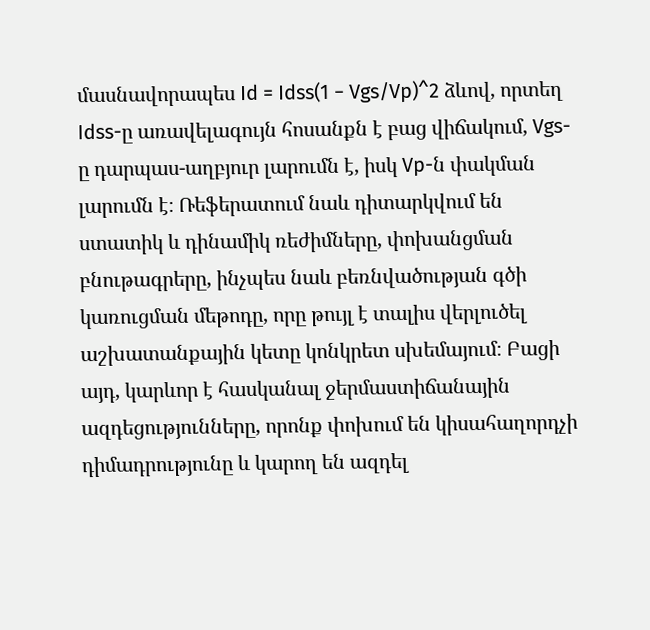մասնավորապես Id = Idss(1 − Vgs/Vp)^2 ձևով, որտեղ Idss-ը առավելագույն հոսանքն է բաց վիճակում, Vgs-ը դարպաս-աղբյուր լարումն է, իսկ Vp-ն փակման լարումն է։ Ռեֆերատում նաև դիտարկվում են ստատիկ և դինամիկ ռեժիմները, փոխանցման բնութագրերը, ինչպես նաև բեռնվածության գծի կառուցման մեթոդը, որը թույլ է տալիս վերլուծել աշխատանքային կետը կոնկրետ սխեմայում։ Բացի այդ, կարևոր է հասկանալ ջերմաստիճանային ազդեցությունները, որոնք փոխում են կիսահաղորդչի դիմադրությունը և կարող են ազդել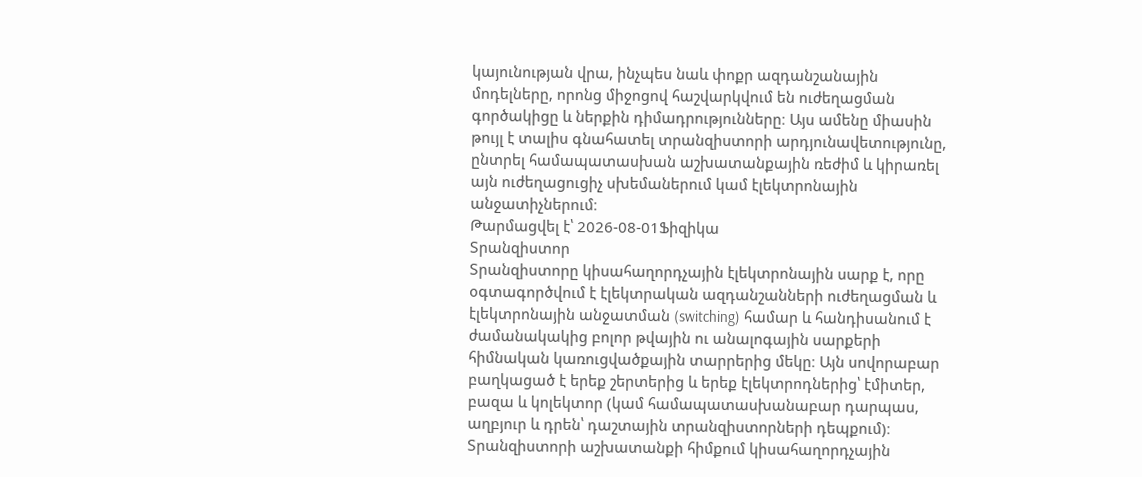կայունության վրա, ինչպես նաև փոքր ազդանշանային մոդելները, որոնց միջոցով հաշվարկվում են ուժեղացման գործակիցը և ներքին դիմադրությունները։ Այս ամենը միասին թույլ է տալիս գնահատել տրանզիստորի արդյունավետությունը, ընտրել համապատասխան աշխատանքային ռեժիմ և կիրառել այն ուժեղացուցիչ սխեմաներում կամ էլեկտրոնային անջատիչներում։
Թարմացվել է՝ 2026-08-01Ֆիզիկա
Տրանզիստոր
Տրանզիստորը կիսահաղորդչային էլեկտրոնային սարք է, որը օգտագործվում է էլեկտրական ազդանշանների ուժեղացման և էլեկտրոնային անջատման (switching) համար և հանդիսանում է ժամանակակից բոլոր թվային ու անալոգային սարքերի հիմնական կառուցվածքային տարրերից մեկը։ Այն սովորաբար բաղկացած է երեք շերտերից և երեք էլեկտրոդներից՝ էմիտեր, բազա և կոլեկտոր (կամ համապատասխանաբար դարպաս, աղբյուր և դրեն՝ դաշտային տրանզիստորների դեպքում)։ Տրանզիստորի աշխատանքի հիմքում կիսահաղորդչային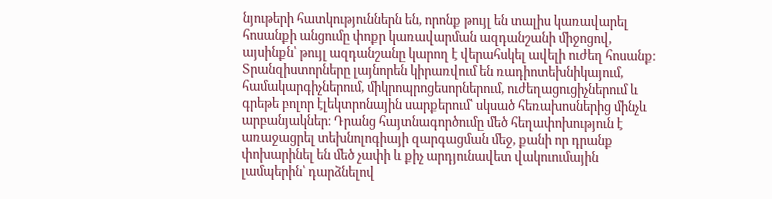նյութերի հատկություններն են, որոնք թույլ են տալիս կառավարել հոսանքի անցումը փոքր կառավարման ազդանշանի միջոցով, այսինքն՝ թույլ ազդանշանը կարող է վերահսկել ավելի ուժեղ հոսանք։ Տրանզիստորները լայնորեն կիրառվում են ռադիոտեխնիկայում, համակարգիչներում, միկրոպրոցեսորներում, ուժեղացուցիչներում և գրեթե բոլոր էլեկտրոնային սարքերում՝ սկսած հեռախոսներից մինչև արբանյակներ։ Դրանց հայտնագործումը մեծ հեղափոխություն է առաջացրել տեխնոլոգիայի զարգացման մեջ, քանի որ դրանք փոխարինել են մեծ չափի և քիչ արդյունավետ վակուումային լամպերին՝ դարձնելով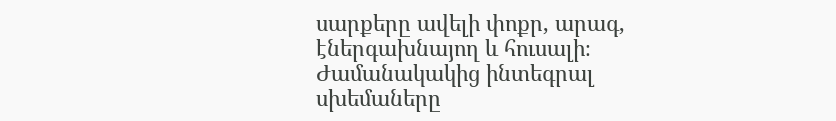սարքերը ավելի փոքր, արագ, էներգախնայող և հուսալի։ Ժամանակակից ինտեգրալ սխեմաները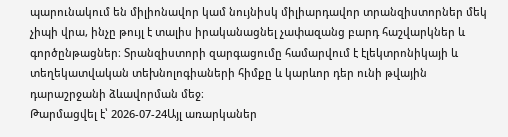պարունակում են միլիոնավոր կամ նույնիսկ միլիարդավոր տրանզիստորներ մեկ չիպի վրա, ինչը թույլ է տալիս իրականացնել չափազանց բարդ հաշվարկներ և գործընթացներ։ Տրանզիստորի զարգացումը համարվում է էլեկտրոնիկայի և տեղեկատվական տեխնոլոգիաների հիմքը և կարևոր դեր ունի թվային դարաշրջանի ձևավորման մեջ։
Թարմացվել է՝ 2026-07-24Այլ առարկաներ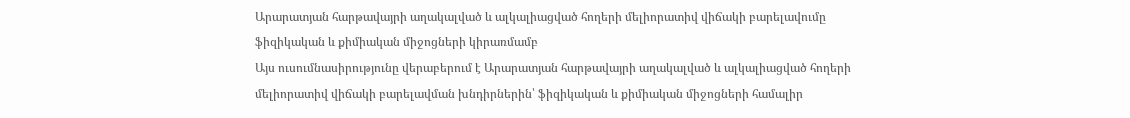Արարատյան հարթավայրի աղակալված և ալկալիացված հողերի մելիորատիվ վիճակի բարելավումը ֆիզիկական և քիմիական միջոցների կիրառմամբ
Այս ուսումնասիրությունը վերաբերում է Արարատյան հարթավայրի աղակալված և ալկալիացված հողերի մելիորատիվ վիճակի բարելավման խնդիրներին՝ ֆիզիկական և քիմիական միջոցների համալիր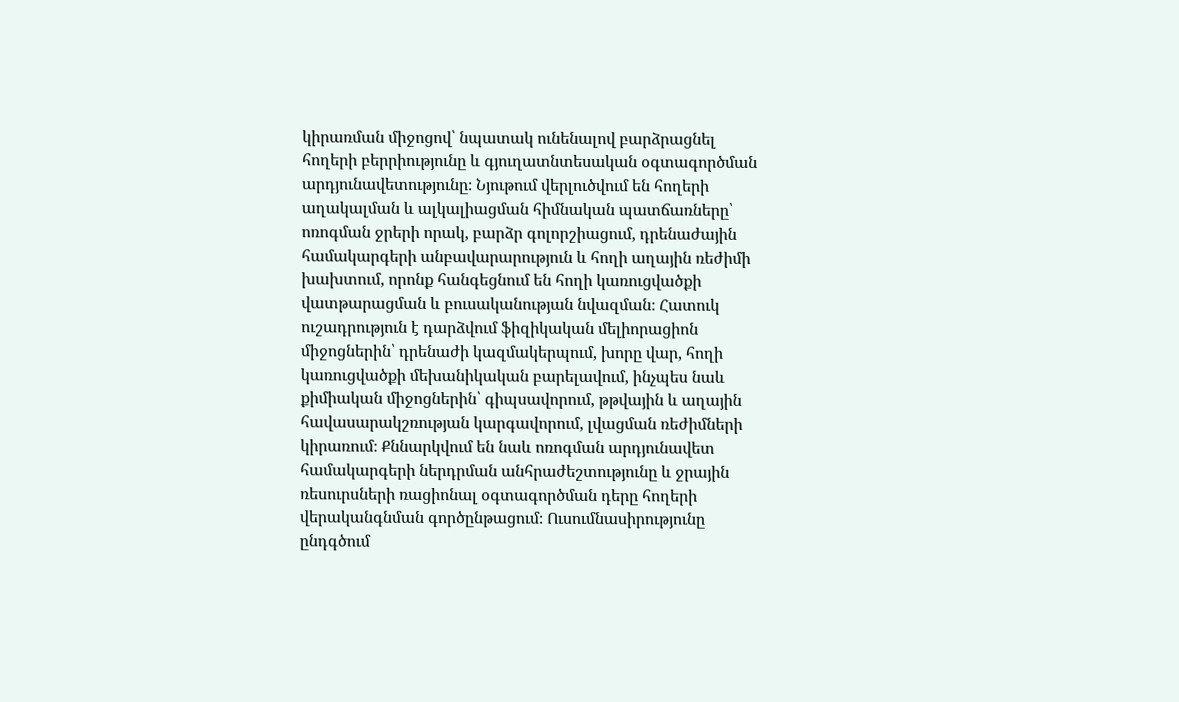կիրառման միջոցով՝ նպատակ ունենալով բարձրացնել հողերի բերրիությունը և գյուղատնտեսական օգտագործման արդյունավետությունը։ Նյութում վերլուծվում են հողերի աղակալման և ալկալիացման հիմնական պատճառները՝ ոռոգման ջրերի որակ, բարձր գոլորշիացում, դրենաժային համակարգերի անբավարարություն և հողի աղային ռեժիմի խախտում, որոնք հանգեցնում են հողի կառուցվածքի վատթարացման և բուսականության նվազման։ Հատուկ ուշադրություն է դարձվում ֆիզիկական մելիորացիոն միջոցներին՝ դրենաժի կազմակերպում, խորը վար, հողի կառուցվածքի մեխանիկական բարելավում, ինչպես նաև քիմիական միջոցներին՝ գիպսավորում, թթվային և աղային հավասարակշռության կարգավորում, լվացման ռեժիմների կիրառում։ Քննարկվում են նաև ոռոգման արդյունավետ համակարգերի ներդրման անհրաժեշտությունը և ջրային ռեսուրսների ռացիոնալ օգտագործման դերը հողերի վերականգնման գործընթացում։ Ուսումնասիրությունը ընդգծում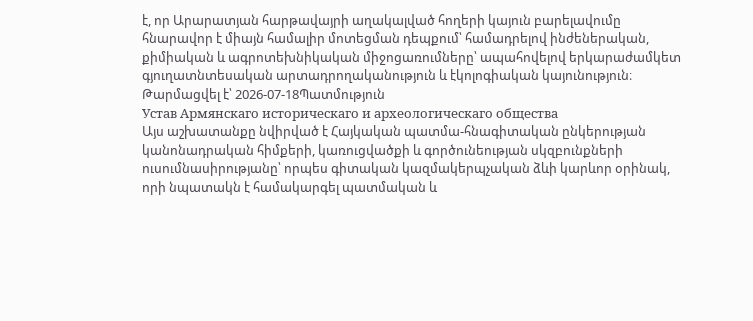է, որ Արարատյան հարթավայրի աղակալված հողերի կայուն բարելավումը հնարավոր է միայն համալիր մոտեցման դեպքում՝ համադրելով ինժեներական, քիմիական և ագրոտեխնիկական միջոցառումները՝ ապահովելով երկարաժամկետ գյուղատնտեսական արտադրողականություն և էկոլոգիական կայունություն։
Թարմացվել է՝ 2026-07-18Պատմություն
Устав Армянскаго историческаго и археологическаго общества
Այս աշխատանքը նվիրված է Հայկական պատմա-հնագիտական ընկերության կանոնադրական հիմքերի, կառուցվածքի և գործունեության սկզբունքների ուսումնասիրությանը՝ որպես գիտական կազմակերպչական ձևի կարևոր օրինակ, որի նպատակն է համակարգել պատմական և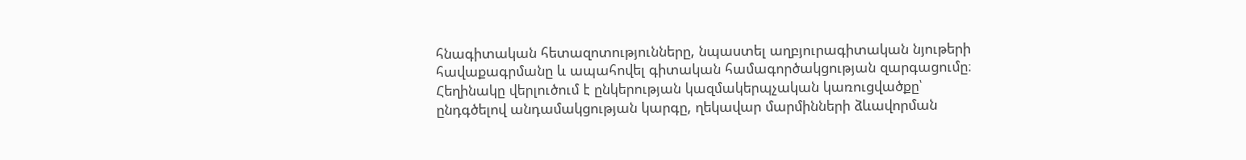հնագիտական հետազոտությունները, նպաստել աղբյուրագիտական նյութերի հավաքագրմանը և ապահովել գիտական համագործակցության զարգացումը։ Հեղինակը վերլուծում է ընկերության կազմակերպչական կառուցվածքը՝ ընդգծելով անդամակցության կարգը, ղեկավար մարմինների ձևավորման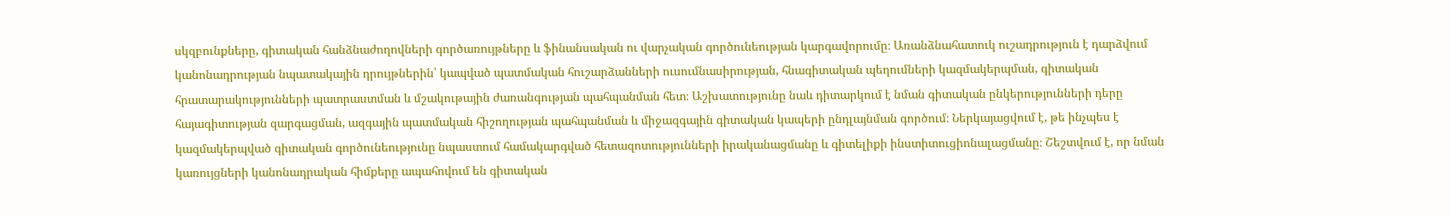սկզբունքները, գիտական հանձնաժողովների գործառույթները և ֆինանսական ու վարչական գործունեության կարգավորումը։ Առանձնահատուկ ուշադրություն է դարձվում կանոնադրության նպատակային դրույթներին՝ կապված պատմական հուշարձանների ուսումնասիրության, հնագիտական պեղումների կազմակերպման, գիտական հրատարակությունների պատրաստման և մշակութային ժառանգության պահպանման հետ։ Աշխատությունը նաև դիտարկում է նման գիտական ընկերությունների դերը հայագիտության զարգացման, ազգային պատմական հիշողության պահպանման և միջազգային գիտական կապերի ընդլայնման գործում։ Ներկայացվում է, թե ինչպես է կազմակերպված գիտական գործունեությունը նպաստում համակարգված հետազոտությունների իրականացմանը և գիտելիքի ինստիտուցիոնալացմանը։ Շեշտվում է, որ նման կառույցների կանոնադրական հիմքերը ապահովում են գիտական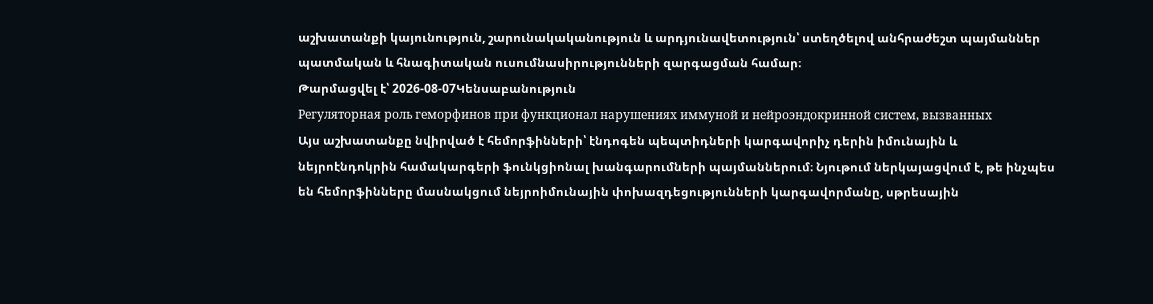աշխատանքի կայունություն, շարունակականություն և արդյունավետություն՝ ստեղծելով անհրաժեշտ պայմաններ պատմական և հնագիտական ուսումնասիրությունների զարգացման համար։
Թարմացվել է՝ 2026-08-07Կենսաբանություն
Регуляторная роль геморфинов при функционал нарушениях иммуной и нейроэндокринной систем, вызванных
Այս աշխատանքը նվիրված է հեմորֆինների՝ էնդոգեն պեպտիդների կարգավորիչ դերին իմունային և նեյրոէնդոկրին համակարգերի ֆունկցիոնալ խանգարումների պայմաններում։ Նյութում ներկայացվում է, թե ինչպես են հեմորֆինները մասնակցում նեյրոիմունային փոխազդեցությունների կարգավորմանը, սթրեսային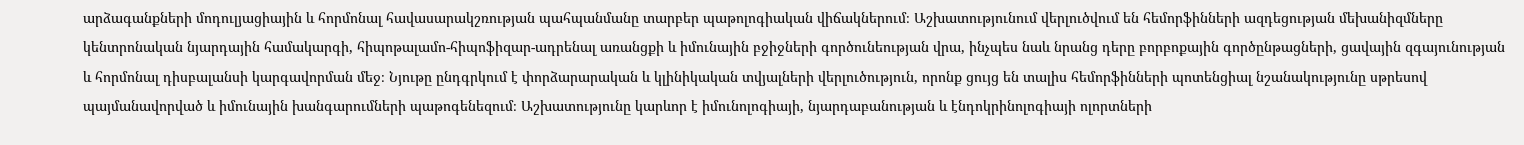արձագանքների մոդուլյացիային և հորմոնալ հավասարակշռության պահպանմանը տարբեր պաթոլոգիական վիճակներում։ Աշխատությունում վերլուծվում են հեմորֆինների ազդեցության մեխանիզմները կենտրոնական նյարդային համակարգի, հիպոթալամո-հիպոֆիզար-ադրենալ առանցքի և իմունային բջիջների գործունեության վրա, ինչպես նաև նրանց դերը բորբոքային գործընթացների, ցավային զգայունության և հորմոնալ դիսբալանսի կարգավորման մեջ։ Նյութը ընդգրկում է փորձարարական և կլինիկական տվյալների վերլուծություն, որոնք ցույց են տալիս հեմորֆինների պոտենցիալ նշանակությունը սթրեսով պայմանավորված և իմունային խանգարումների պաթոգենեզում։ Աշխատությունը կարևոր է իմունոլոգիայի, նյարդաբանության և էնդոկրինոլոգիայի ոլորտների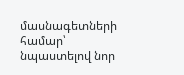մասնագետների համար՝ նպաստելով նոր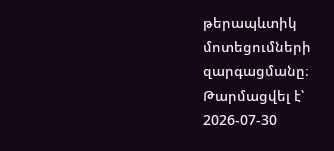թերապևտիկ մոտեցումների զարգացմանը։
Թարմացվել է՝ 2026-07-30